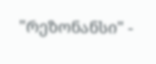"რეზონანსი" -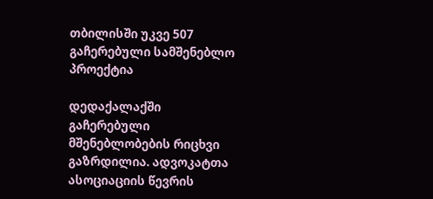თბილისში უკვე 507 გაჩერებული სამშენებლო პროექტია

დედაქალაქში გაჩერებული მშენებლობების რიცხვი გაზრდილია. ადვოკატთა ასოციაციის წევრის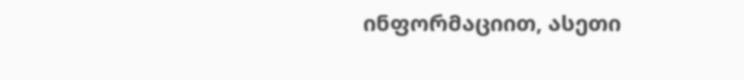ინფორმაციით, ასეთი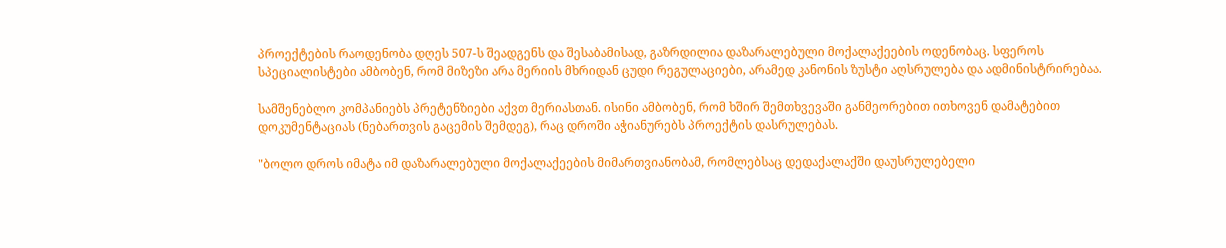პროექტების რაოდენობა დღეს 507-ს შეადგენს და შესაბამისად, გაზრდილია დაზარალებული მოქალაქეების ოდენობაც. სფეროს სპეციალისტები ამბობენ, რომ მიზეზი არა მერიის მხრიდან ცუდი რეგულაციები, არამედ კანონის ზუსტი აღსრულება და ადმინისტრირებაა.

სამშენებლო კომპანიებს პრეტენზიები აქვთ მერიასთან. ისინი ამბობენ, რომ ხშირ შემთხვევაში განმეორებით ითხოვენ დამატებით დოკუმენტაციას (ნებართვის გაცემის შემდეგ), რაც დროში აჭიანურებს პროექტის დასრულებას.

"ბოლო დროს იმატა იმ დაზარალებული მოქალაქეების მიმართვიანობამ, რომლებსაც დედაქალაქში დაუსრულებელი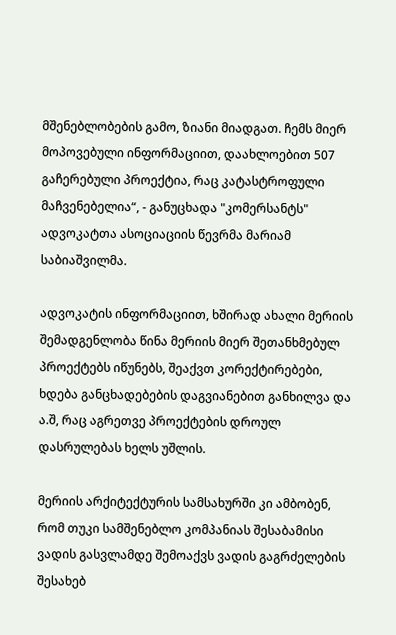მშენებლობების გამო, ზიანი მიადგათ. ჩემს მიერ მოპოვებული ინფორმაციით, დაახლოებით 507 გაჩერებული პროექტია, რაც კატასტროფული მაჩვენებელია“, - განუცხადა "კომერსანტს" ადვოკატთა ასოციაციის წევრმა მარიამ საბიაშვილმა.

ადვოკატის ინფორმაციით, ხშირად ახალი მერიის შემადგენლობა წინა მერიის მიერ შეთანხმებულ პროექტებს იწუნებს, შეაქვთ კორექტირებები, ხდება განცხადებების დაგვიანებით განხილვა და ა.შ, რაც აგრეთვე პროექტების დროულ დასრულებას ხელს უშლის.

მერიის არქიტექტურის სამსახურში კი ამბობენ, რომ თუკი სამშენებლო კომპანიას შესაბამისი ვადის გასვლამდე შემოაქვს ვადის გაგრძელების შესახებ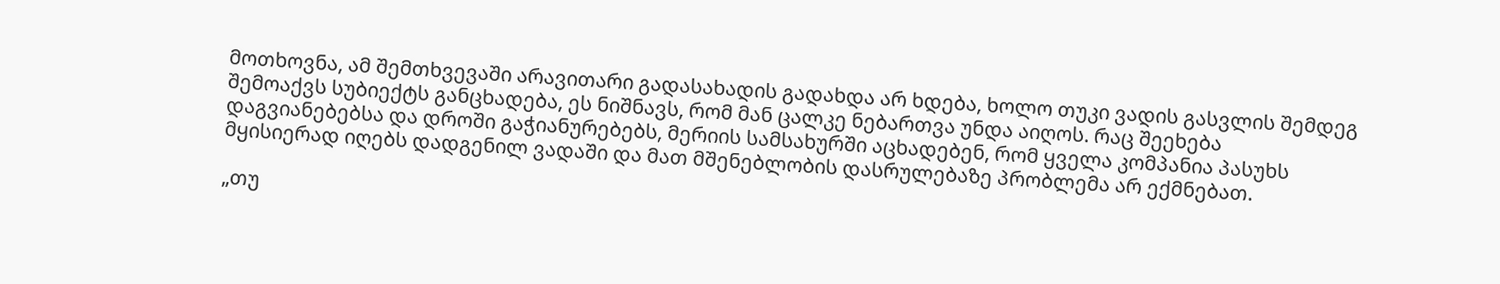მოთხოვნა, ამ შემთხვევაში არავითარი გადასახადის გადახდა არ ხდება, ხოლო თუკი ვადის გასვლის შემდეგ შემოაქვს სუბიექტს განცხადება, ეს ნიშნავს, რომ მან ცალკე ნებართვა უნდა აიღოს. რაც შეეხება დაგვიანებებსა და დროში გაჭიანურებებს, მერიის სამსახურში აცხადებენ, რომ ყველა კომპანია პასუხს მყისიერად იღებს დადგენილ ვადაში და მათ მშენებლობის დასრულებაზე პრობლემა არ ექმნებათ.

„თუ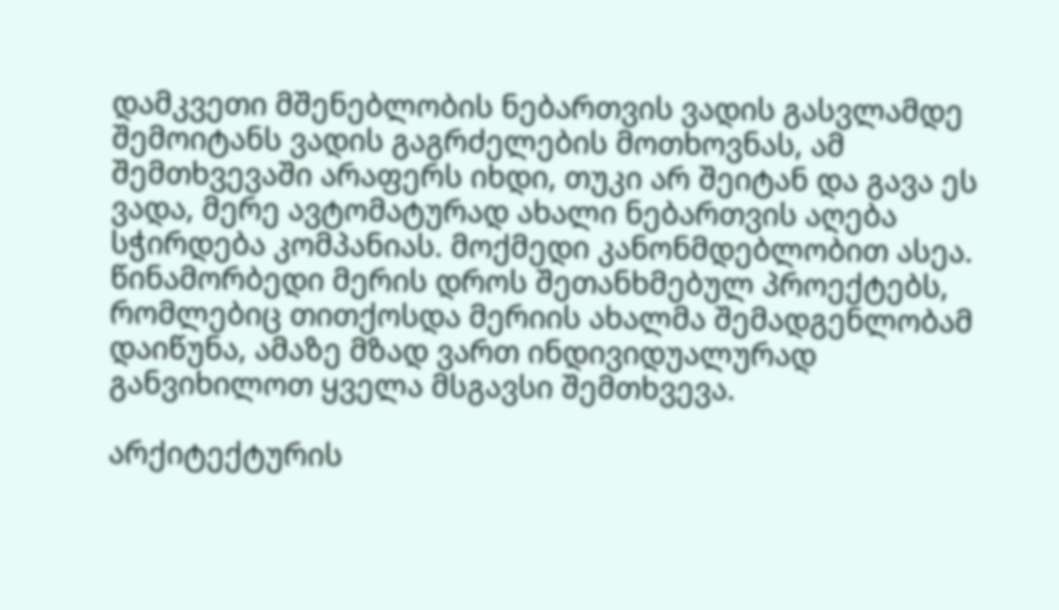დამკვეთი მშენებლობის ნებართვის ვადის გასვლამდე შემოიტანს ვადის გაგრძელების მოთხოვნას, ამ შემთხვევაში არაფერს იხდი, თუკი არ შეიტან და გავა ეს ვადა, მერე ავტომატურად ახალი ნებართვის აღება სჭირდება კომპანიას. მოქმედი კანონმდებლობით ასეა. წინამორბედი მერის დროს შეთანხმებულ პროექტებს, რომლებიც თითქოსდა მერიის ახალმა შემადგენლობამ დაიწუნა, ამაზე მზად ვართ ინდივიდუალურად განვიხილოთ ყველა მსგავსი შემთხვევა.

არქიტექტურის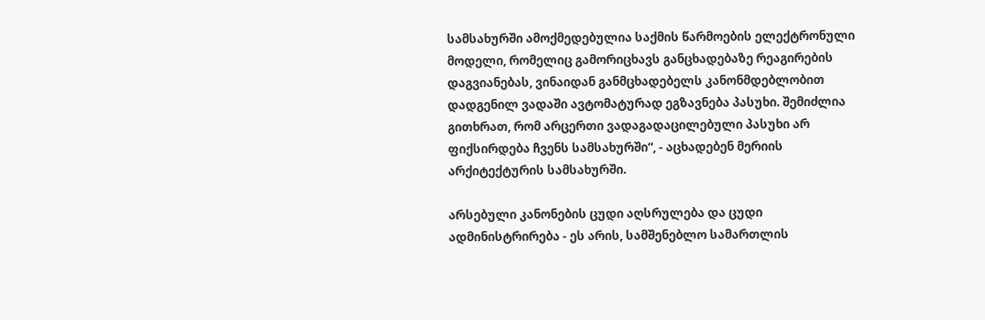სამსახურში ამოქმედებულია საქმის წარმოების ელექტრონული მოდელი, რომელიც გამორიცხავს განცხადებაზე რეაგირების დაგვიანებას, ვინაიდან განმცხადებელს კანონმდებლობით დადგენილ ვადაში ავტომატურად ეგზავნება პასუხი. შემიძლია გითხრათ, რომ არცერთი ვადაგადაცილებული პასუხი არ ფიქსირდება ჩვენს სამსახურში“, - აცხადებენ მერიის არქიტექტურის სამსახურში.

არსებული კანონების ცუდი აღსრულება და ცუდი ადმინისტრირება - ეს არის, სამშენებლო სამართლის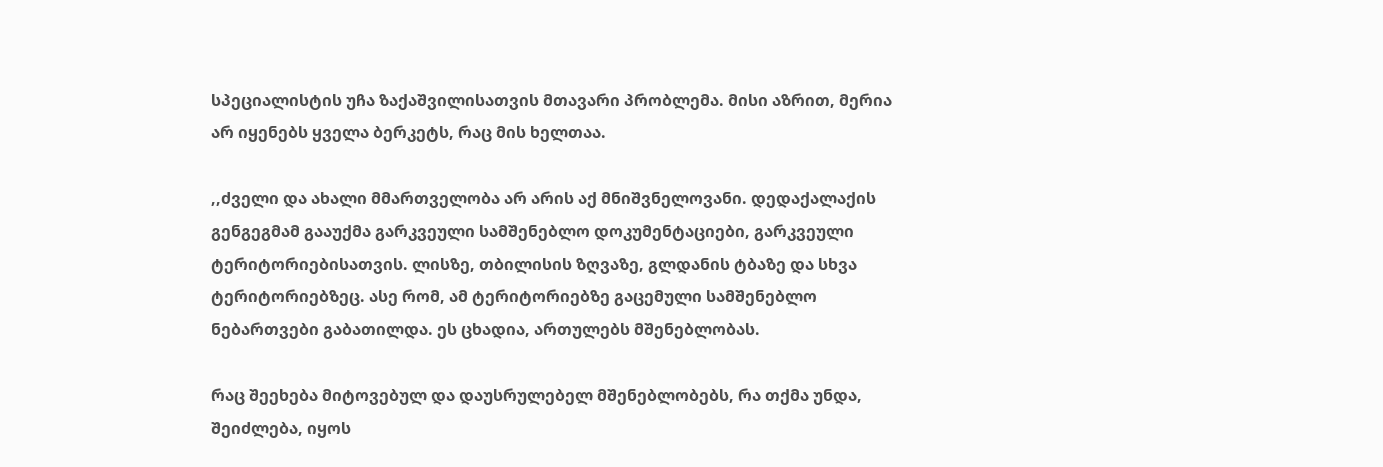სპეციალისტის უჩა ზაქაშვილისათვის მთავარი პრობლემა. მისი აზრით, მერია არ იყენებს ყველა ბერკეტს, რაც მის ხელთაა.

,,ძველი და ახალი მმართველობა არ არის აქ მნიშვნელოვანი. დედაქალაქის გენგეგმამ გააუქმა გარკვეული სამშენებლო დოკუმენტაციები, გარკვეული ტერიტორიებისათვის. ლისზე, თბილისის ზღვაზე, გლდანის ტბაზე და სხვა ტერიტორიებზეც. ასე რომ, ამ ტერიტორიებზე გაცემული სამშენებლო ნებართვები გაბათილდა. ეს ცხადია, ართულებს მშენებლობას.

რაც შეეხება მიტოვებულ და დაუსრულებელ მშენებლობებს, რა თქმა უნდა, შეიძლება, იყოს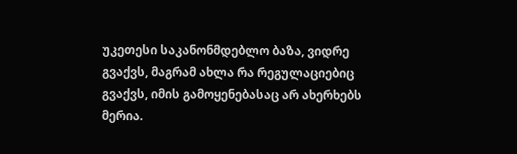უკეთესი საკანონმდებლო ბაზა, ვიდრე გვაქვს, მაგრამ ახლა რა რეგულაციებიც გვაქვს, იმის გამოყენებასაც არ ახერხებს მერია.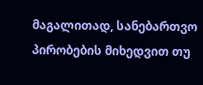მაგალითად, სანებართვო პირობების მიხედვით თუ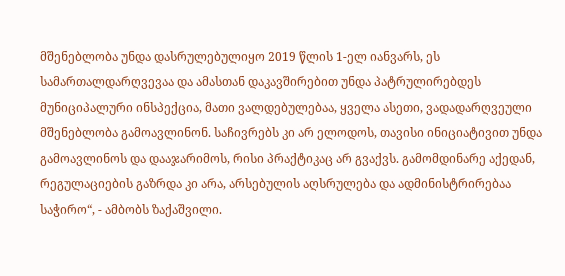მშენებლობა უნდა დასრულებულიყო 2019 წლის 1-ელ იანვარს, ეს სამართალდარღვევაა და ამასთან დაკავშირებით უნდა პატრულირებდეს მუნიციპალური ინსპექცია, მათი ვალდებულებაა, ყველა ასეთი, ვადადარღვეული მშენებლობა გამოავლინონ. საჩივრებს კი არ ელოდოს, თავისი ინიციატივით უნდა გამოავლინოს და დააჯარიმოს, რისი პრაქტიკაც არ გვაქვს. გამომდინარე აქედან, რეგულაციების გაზრდა კი არა, არსებულის აღსრულება და ადმინისტრირებაა საჭირო“, - ამბობს ზაქაშვილი.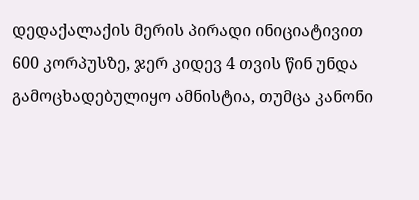დედაქალაქის მერის პირადი ინიციატივით 600 კორპუსზე, ჯერ კიდევ 4 თვის წინ უნდა გამოცხადებულიყო ამნისტია, თუმცა კანონი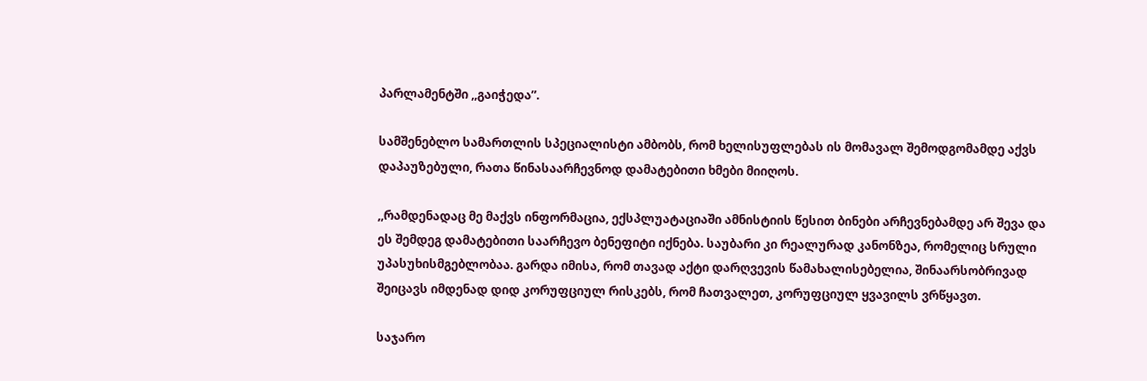პარლამენტში ,,გაიჭედა”.

სამშენებლო სამართლის სპეციალისტი ამბობს, რომ ხელისუფლებას ის მომავალ შემოდგომამდე აქვს დაპაუზებული, რათა წინასაარჩევნოდ დამატებითი ხმები მიიღოს.

,,რამდენადაც მე მაქვს ინფორმაცია, ექსპლუატაციაში ამნისტიის წესით ბინები არჩევნებამდე არ შევა და ეს შემდეგ დამატებითი საარჩევო ბენეფიტი იქნება. საუბარი კი რეალურად კანონზეა, რომელიც სრული უპასუხისმგებლობაა. გარდა იმისა, რომ თავად აქტი დარღვევის წამახალისებელია, შინაარსობრივად შეიცავს იმდენად დიდ კორუფციულ რისკებს, რომ ჩათვალეთ, კორუფციულ ყვავილს ვრწყავთ.

საჯარო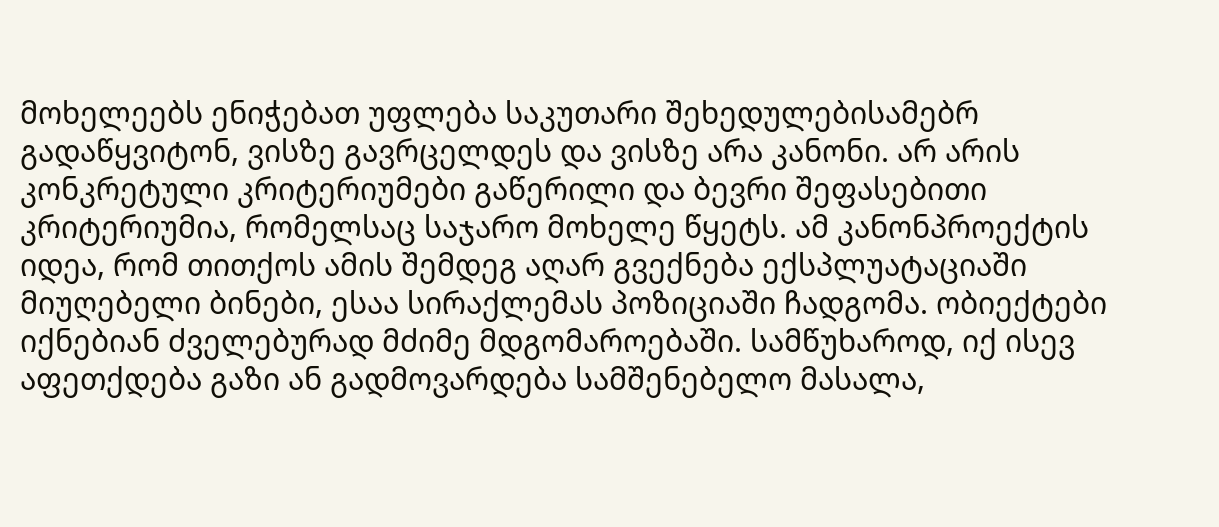მოხელეებს ენიჭებათ უფლება საკუთარი შეხედულებისამებრ გადაწყვიტონ, ვისზე გავრცელდეს და ვისზე არა კანონი. არ არის კონკრეტული კრიტერიუმები გაწერილი და ბევრი შეფასებითი კრიტერიუმია, რომელსაც საჯარო მოხელე წყეტს. ამ კანონპროექტის იდეა, რომ თითქოს ამის შემდეგ აღარ გვექნება ექსპლუატაციაში მიუღებელი ბინები, ესაა სირაქლემას პოზიციაში ჩადგომა. ობიექტები იქნებიან ძველებურად მძიმე მდგომაროებაში. სამწუხაროდ, იქ ისევ აფეთქდება გაზი ან გადმოვარდება სამშენებელო მასალა,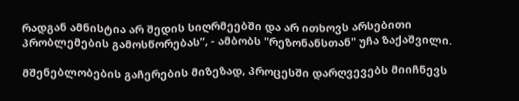რადგან ამნისტია არ შედის სიღრმეებში და არ ითხოვს არსებითი პრობლემების გამოსწორებას”, - ამბობს "რეზონანსთან" უჩა ზაქაშვილი.

მშენებლობების გაჩერების მიზეზად, პროცესში დარღვევებს მიიჩნევს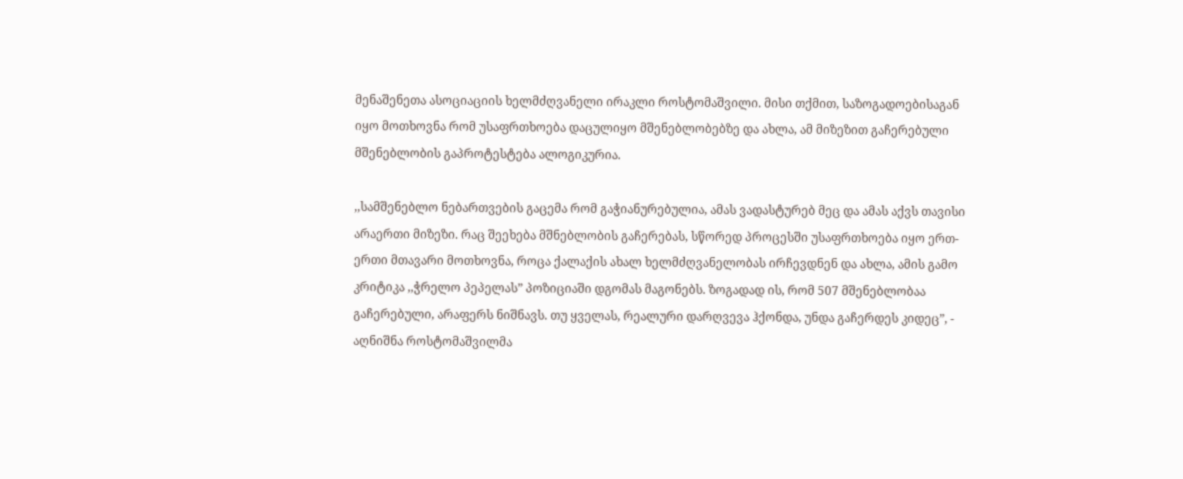მენაშენეთა ასოციაციის ხელმძღვანელი ირაკლი როსტომაშვილი. მისი თქმით, საზოგადოებისაგან იყო მოთხოვნა რომ უსაფრთხოება დაცულიყო მშენებლობებზე და ახლა, ამ მიზეზით გაჩერებული მშენებლობის გაპროტესტება ალოგიკურია.

,,სამშენებლო ნებართვების გაცემა რომ გაჭიანურებულია, ამას ვადასტურებ მეც და ამას აქვს თავისი არაერთი მიზეზი. რაც შეეხება მშნებლობის გაჩერებას, სწორედ პროცესში უსაფრთხოება იყო ერთ-ერთი მთავარი მოთხოვნა, როცა ქალაქის ახალ ხელმძღვანელობას ირჩევდნენ და ახლა, ამის გამო კრიტიკა ,,ჭრელო პეპელას” პოზიციაში დგომას მაგონებს. ზოგადად ის, რომ 507 მშენებლობაა გაჩერებული, არაფერს ნიშნავს. თუ ყველას, რეალური დარღვევა ჰქონდა, უნდა გაჩერდეს კიდეც”, - აღნიშნა როსტომაშვილმა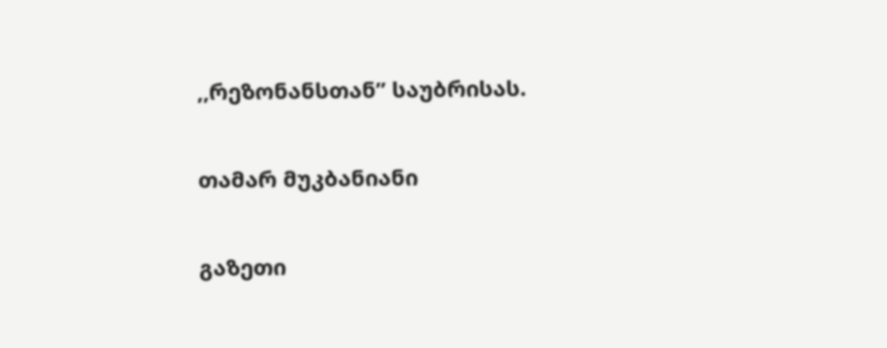,,რეზონანსთან” საუბრისას.

თამარ მუკბანიანი

გაზეთი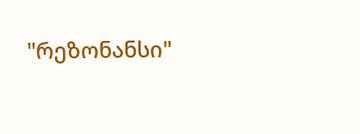"რეზონანსი"